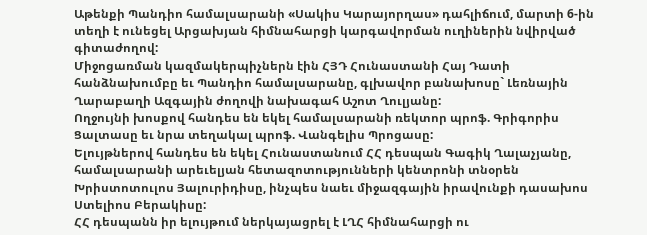Աթենքի Պանդիո համալսարանի «Սակիս Կարայորղաս» դահլիճում, մարտի 6-ին տեղի է ունեցել Արցախյան հիմնահարցի կարգավորման ուղիներին նվիրված գիտաժողով:
Միջոցառման կազմակերպիչներն էին ՀՅԴ Հունաստանի Հայ Դատի հանձնախումբը եւ Պանդիո համալսարանը, գլխավոր բանախոսը` Լեռնային Ղարաբաղի Ազգային ժողովի նախագահ Աշոտ Ղուլյանը:
Ողջույնի խոսքով հանդես են եկել համալսարանի ռեկտոր պրոֆ. Գրիգորիս Ցալտասը եւ նրա տեղակալ պրոֆ. Վանգելիս Պրոցասը:
Ելույթներով հանդես են եկել Հունաստանում ՀՀ դեսպան Գագիկ Ղալաչյանը, համալսարանի արեւելյան հետազոտությունների կենտրոնի տնօրեն Խրիստոտուլոս Յալուրիդիսը, ինչպես նաեւ միջազգային իրավունքի դասախոս Ստելիոս Բերակիսը:
ՀՀ դեսպանն իր ելույթում ներկայացրել է ԼՂՀ հիմնահարցի ու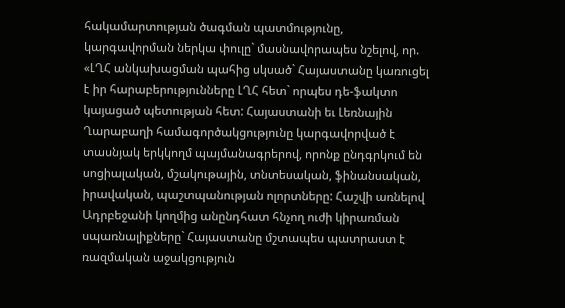հակամարտության ծագման պատմությունը, կարգավորման ներկա փուլը` մասնավորապես նշելով, որ. «ԼՂՀ անկախացման պահից սկսած` Հայաստանը կառուցել է իր հարաբերությունները ԼՂՀ հետ` որպես դե-ֆակտո կայացած պետության հետ: Հայաստանի եւ Լեռնային Ղարաբաղի համագործակցությունը կարգավորված է տասնյակ երկկողմ պայմանագրերով, որոնք ընդգրկում են սոցիալական, մշակութային, տնտեսական, ֆինանսական, իրավական, պաշտպանության ոլորտները: Հաշվի առնելով Ադրբեջանի կողմից անընդհատ հնչող ուժի կիրառման սպառնալիքները` Հայաստանը մշտապես պատրաստ է ռազմական աջակցություն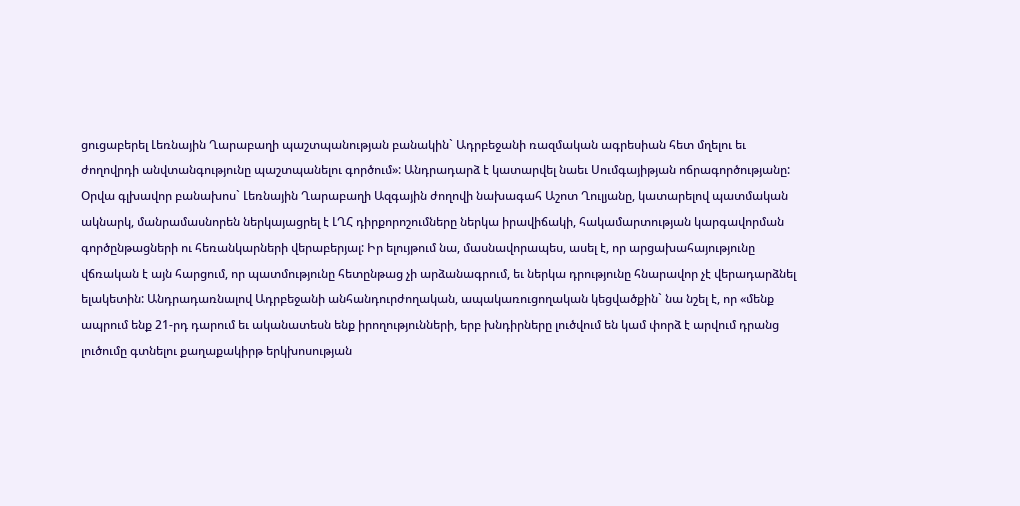ցուցաբերել Լեռնային Ղարաբաղի պաշտպանության բանակին` Ադրբեջանի ռազմական ագրեսիան հետ մղելու եւ ժողովրդի անվտանգությունը պաշտպանելու գործում»: Անդրադարձ է կատարվել նաեւ Սումգայիթյան ոճրագործությանը:
Օրվա գլխավոր բանախոս` Լեռնային Ղարաբաղի Ազգային ժողովի նախագահ Աշոտ Ղուլյանը, կատարելով պատմական ակնարկ, մանրամասնորեն ներկայացրել է ԼՂՀ դիրքորոշումները ներկա իրավիճակի, հակամարտության կարգավորման գործընթացների ու հեռանկարների վերաբերյալ: Իր ելույթում նա, մասնավորապես, ասել է, որ արցախահայությունը վճռական է այն հարցում, որ պատմությունը հետընթաց չի արձանագրում, եւ ներկա դրությունը հնարավոր չէ վերադարձնել ելակետին: Անդրադառնալով Ադրբեջանի անհանդուրժողական, ապակառուցողական կեցվածքին` նա նշել է, որ «մենք ապրում ենք 21-րդ դարում եւ ականատեսն ենք իրողությունների, երբ խնդիրները լուծվում են կամ փորձ է արվում դրանց լուծումը գտնելու քաղաքակիրթ երկխոսության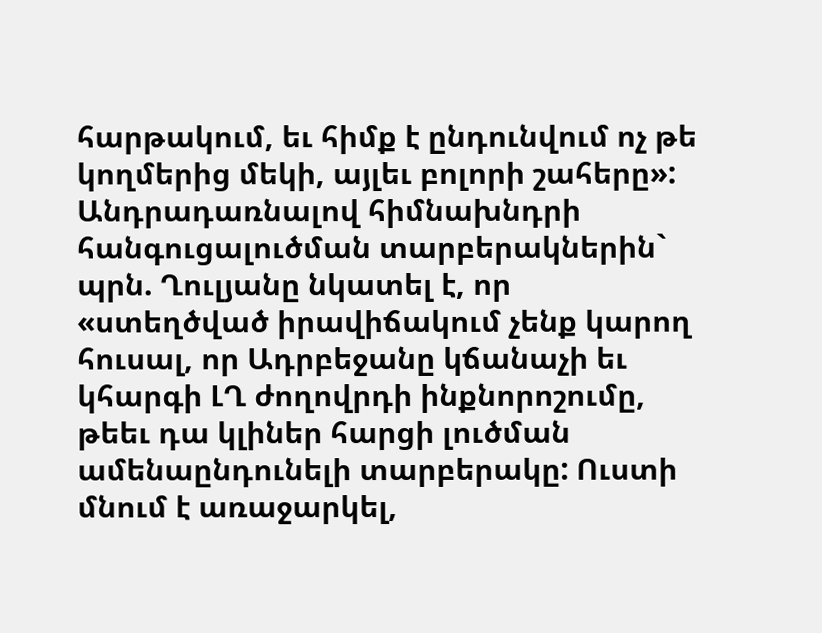հարթակում, եւ հիմք է ընդունվում ոչ թե կողմերից մեկի, այլեւ բոլորի շահերը»: Անդրադառնալով հիմնախնդրի հանգուցալուծման տարբերակներին` պրն. Ղուլյանը նկատել է, որ «ստեղծված իրավիճակում չենք կարող հուսալ, որ Ադրբեջանը կճանաչի եւ կհարգի ԼՂ ժողովրդի ինքնորոշումը, թեեւ դա կլիներ հարցի լուծման ամենաընդունելի տարբերակը: Ուստի մնում է առաջարկել,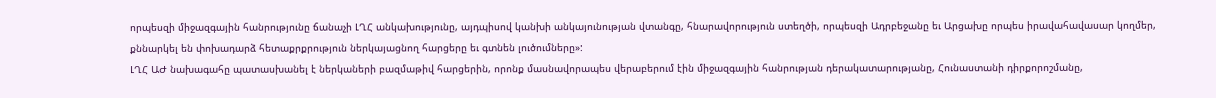որպեսզի միջազգային հանրությունը ճանաչի ԼՂՀ անկախությունը, այդպիսով կանխի անկայունության վտանգը, հնարավորություն ստեղծի, որպեսզի Ադրբեջանը եւ Արցախը որպես իրավահավասար կողմեր, քննարկել են փոխադարձ հետաքրքրություն ներկայացնող հարցերը եւ գտնեն լուծումները»:
ԼՂՀ ԱԺ նախագահը պատասխանել է ներկաների բազմաթիվ հարցերին, որոնք մասնավորապես վերաբերում էին միջազգային հանրության դերակատարությանը, Հունաստանի դիրքորոշմանը,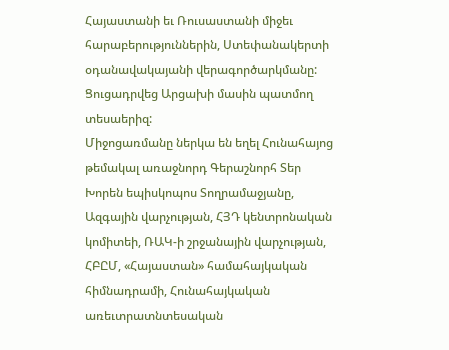Հայաստանի եւ Ռուսաստանի միջեւ հարաբերություններին, Ստեփանակերտի օդանավակայանի վերագործարկմանը:
Ցուցադրվեց Արցախի մասին պատմող տեսաերիզ:
Միջոցառմանը ներկա են եղել Հունահայոց թեմակալ առաջնորդ Գերաշնորհ Տեր Խորեն եպիսկոպոս Տողրամաջյանը, Ազգային վարչության, ՀՅԴ կենտրոնական կոմիտեի, ՌԱԿ-ի շրջանային վարչության, ՀԲԸՄ, «Հայաստան» համահայկական հիմնադրամի, Հունահայկական առեւտրատնտեսական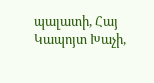պալատի, Հայ Կապոյտ Խաչի,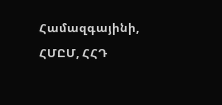Համազգայինի, ՀՄԸՄ, ՀՀԴ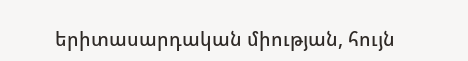երիտասարդական միության, հույն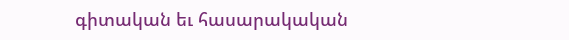գիտական եւ հասարակական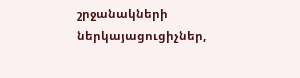շրջանակների ներկայացուցիչներ,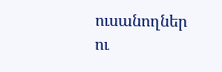ուսանողներ ու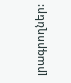լրագրողներ: